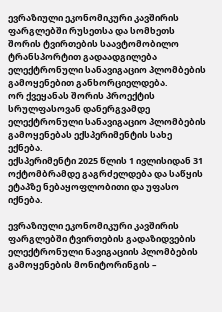ევრაზიული ეკონომიკური კავშირის ფარგლებში რუსეთსა და სომხეთს შორის ტვირთების საავტომობილო ტრანსპორტით გადაადგილება ელექტრონული სანავიგაციო პლომბების გამოყენებით განხორციელდება.
ორ ქვეყანას შორის პროექტის სრულფასოვან დანერგვამდე ელექტრონული სანავიგაციო პლომბების გამოყენებას ექსპერიმენტის სახე ექნება.
ექსპერიმენტი 2025 წლის 1 ივლისიდან 31 ოქტომბრამდე გაგრძელდება და საწყის ეტაპზე ნებაყოფლობითი და უფასო იქნება.

ევრაზიული ეკონომიკური კავშირის ფარგლებში ტვირთების გადაზიდვების ელექტრონული ნავიგაციის პლომბების გამოყენების მონიტორინგის –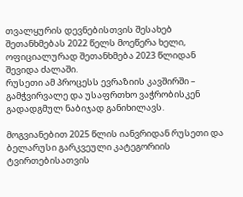თვალყურის დევნებისთვის შესახებ შეთანხმებას 2022 წელს მოეწერა ხელი, ოფიციალურად შეთანხმება 2023 წლიდან შევიდა ძალაში.
რუსეთი ამ პროცესს ევრაზიის კავშირში – გამჭვირვალე და უსაფრთხო ვაჭრობისკენ გადადგმულ ნაბიჯად განიხილავს.

მოგვიანებით 2025 წლის იანვრიდან რუსეთი და ბელარუსი გარკვეული კატეგორიის ტვირთებისათვის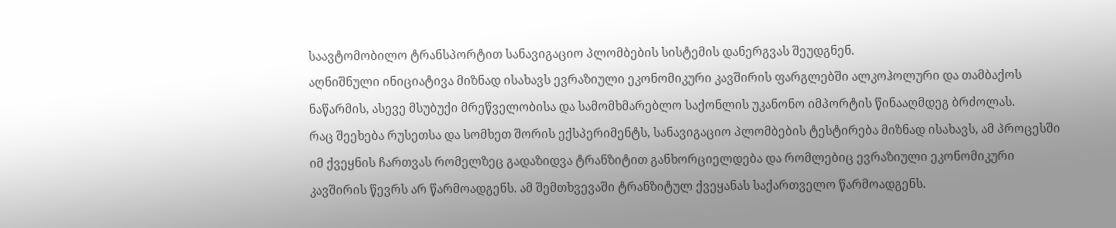საავტომობილო ტრანსპორტით სანავიგაციო პლომბების სისტემის დანერგვას შეუდგნენ.
აღნიშნული ინიციატივა მიზნად ისახავს ევრაზიული ეკონომიკური კავშირის ფარგლებში ალკოჰოლური და თამბაქოს ნაწარმის, ასევე მსუბუქი მრეწველობისა და სამომხმარებლო საქონლის უკანონო იმპორტის წინააღმდეგ ბრძოლას.
რაც შეეხება რუსეთსა და სომხეთ შორის ექსპერიმენტს, სანავიგაციო პლომბების ტესტირება მიზნად ისახავს, ამ პროცესში იმ ქვეყნის ჩართვას რომელზეც გადაზიდვა ტრანზიტით განხორციელდება და რომლებიც ევრაზიული ეკონომიკური კავშირის წევრს არ წარმოადგენს. ამ შემთხვევაში ტრანზიტულ ქვეყანას საქართველო წარმოადგენს.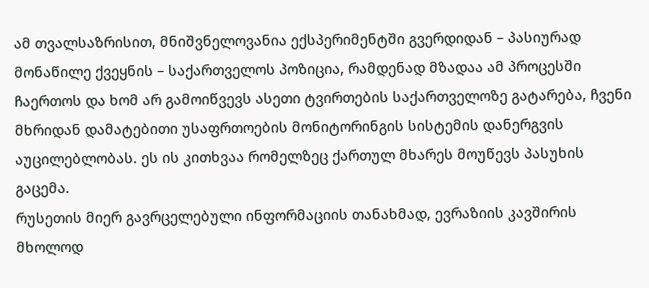ამ თვალსაზრისით, მნიშვნელოვანია ექსპერიმენტში გვერდიდან – პასიურად მონაწილე ქვეყნის – საქართველოს პოზიცია, რამდენად მზადაა ამ პროცესში ჩაერთოს და ხომ არ გამოიწვევს ასეთი ტვირთების საქართველოზე გატარება, ჩვენი მხრიდან დამატებითი უსაფრთოების მონიტორინგის სისტემის დანერგვის აუცილებლობას. ეს ის კითხვაა რომელზეც ქართულ მხარეს მოუწევს პასუხის გაცემა.
რუსეთის მიერ გავრცელებული ინფორმაციის თანახმად, ევრაზიის კავშირის მხოლოდ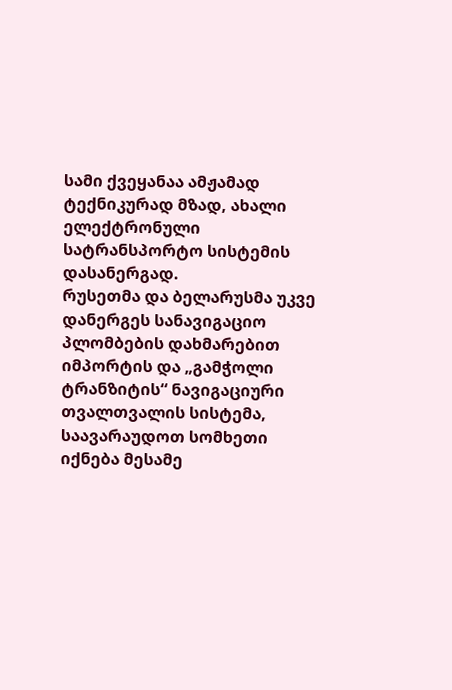სამი ქვეყანაა ამჟამად ტექნიკურად მზად, ახალი ელექტრონული სატრანსპორტო სისტემის დასანერგად.
რუსეთმა და ბელარუსმა უკვე დანერგეს სანავიგაციო პლომბების დახმარებით იმპორტის და „გამჭოლი ტრანზიტის“ ნავიგაციური თვალთვალის სისტემა, საავარაუდოთ სომხეთი იქნება მესამე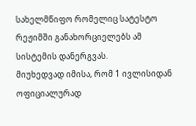სახელმწიფო რომელიც სატესტო რეჟიმში განახორციელებს ამ სისტემის დანერგვას.
მიუხედვად იმისა, რომ 1 ივლისიდან ოფიციალურად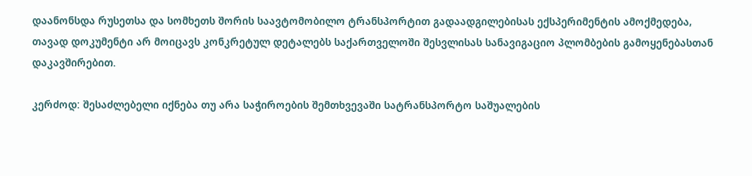დაანონსდა რუსეთსა და სომხეთს შორის საავტომობილო ტრანსპორტით გადაადგილებისას ექსპერიმენტის ამოქმედება, თავად დოკუმენტი არ მოიცავს კონკრეტულ დეტალებს საქართველოში შესვლისას სანავიგაციო პლომბების გამოყენებასთან დაკავშირებით.

კერძოდ: შესაძლებელი იქნება თუ არა საჭიროების შემთხვევაში სატრანსპორტო საშუალების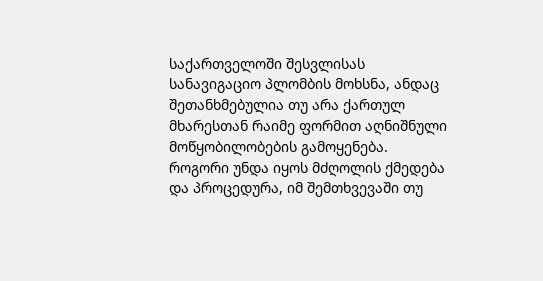საქართველოში შესვლისას სანავიგაციო პლომბის მოხსნა, ანდაც შეთანხმებულია თუ არა ქართულ მხარესთან რაიმე ფორმით აღნიშნული მოწყობილობების გამოყენება.
როგორი უნდა იყოს მძღოლის ქმედება და პროცედურა, იმ შემთხვევაში თუ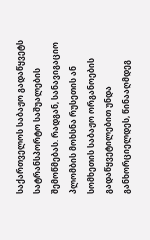საქართველოს საბაჟო გადაწყვეტს სატრანსპორტო საშუალების შემოწმებას. რადგან, სანავიგაციო პლომბის მოხსნა რუსეთის ან სომხეთის საბაჟო ორგანოების გადაწყვეტილებით უნდა განხორციელდეს, წინააღმდეგ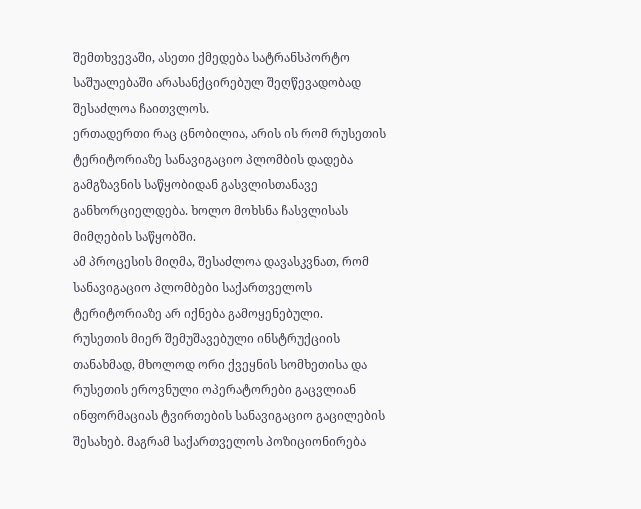შემთხვევაში, ასეთი ქმედება სატრანსპორტო საშუალებაში არასანქცირებულ შეღწევადობად შესაძლოა ჩაითვლოს.
ერთადერთი რაც ცნობილია, არის ის რომ რუსეთის ტერიტორიაზე სანავიგაციო პლომბის დადება გამგზავნის საწყობიდან გასვლისთანავე განხორციელდება. ხოლო მოხსნა ჩასვლისას მიმღების საწყობში.
ამ პროცესის მიღმა, შესაძლოა დავასკვნათ, რომ სანავიგაციო პლომბები საქართველოს ტერიტორიაზე არ იქნება გამოყენებული.
რუსეთის მიერ შემუშავებული ინსტრუქციის თანახმად, მხოლოდ ორი ქვეყნის სომხეთისა და რუსეთის ეროვნული ოპერატორები გაცვლიან ინფორმაციას ტვირთების სანავიგაციო გაცილების შესახებ. მაგრამ საქართველოს პოზიციონირება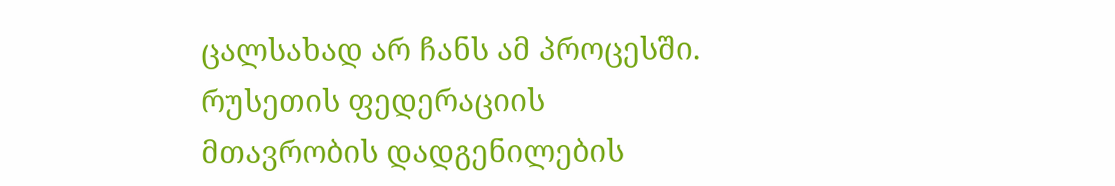ცალსახად არ ჩანს ამ პროცესში.
რუსეთის ფედერაციის მთავრობის დადგენილების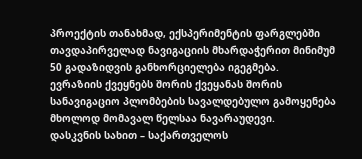პროექტის თანახმად, ექსპერიმენტის ფარგლებში თავდაპირველად ნავიგაციის მხარდაჭერით მინიმუმ 50 გადაზიდვის განხორციელება იგეგმება.
ევრაზიის ქვეყნებს შორის ქვეყანას შორის სანავიგაციო პლომბების სავალდებულო გამოყენება მხოლოდ მომავალ წელსაა ნავარაუდევი.
დასკვნის სახით – საქართველოს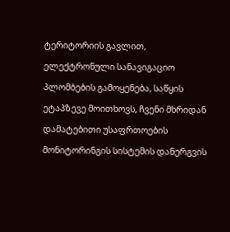ტერიტორიის გავლით, ელექტრონული სანავიგაციო პლომბების გამოყენება, საწყის ეტაპზევე მოითხოვს, ჩვენი მხრიდან დამატებითი უსაფრთოების მონიტორინგის სისტემის დანერგვის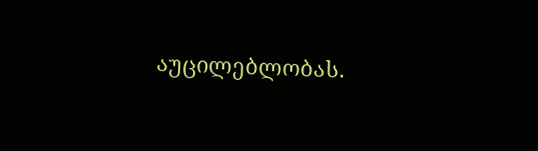აუცილებლობას.